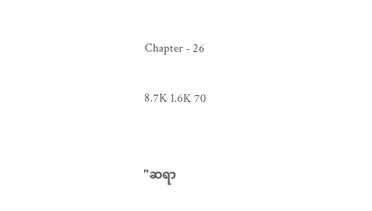Chapter - 26

8.7K 1.6K 70


"ဆရာ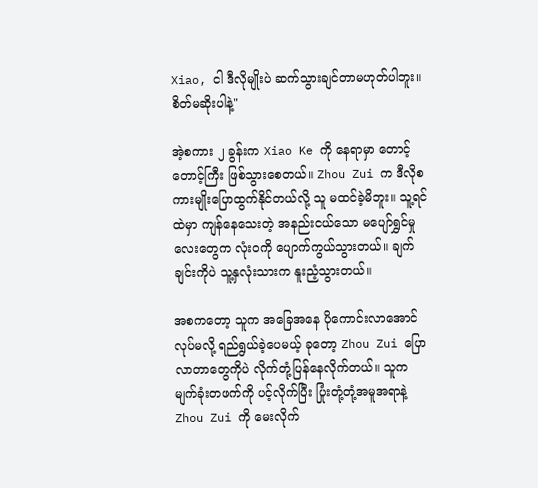Xiao, ငါ ဒီလိုမျိုးပဲ ဆက်သွားချင်တာမဟုတ်ပါဘူး။ စိတ်မဆိုးပါနဲ့"

အဲ့စကား ၂ ခွန်းက Xiao Ke ကို နေရာမှာ တောင့်တောင့်ကြီး ဖြစ်သွားစေတယ်။ Zhou Zui က ဒီလိုစကားမျိုးပြောထွက်နိုင်တယ်လို့ သူ မထင်ခဲ့မိဘူး။ သူ့ရင်ထဲမှာ ကျန်နေသေးတဲ့ အနည်းငယ်သော မပျော်ရွှင်မှုလေးတွေက လုံးဝကို ပျောက်ကွယ်သွားတယ်။ ချက်ချင်းကိုပဲ သူ့နှလုံးသားက နူးညံ့သွားတယ်။

အစကတော့ သူက အခြေအနေ ပိုကောင်းလာအောင် လုပ်မလို့ ရည်ရွယ်ခဲ့ပေမယ့် ခုတော့ Zhou Zui ပြောလာတာတွေကိုပဲ လိုက်တုံ့ပြန်နေလိုက်တယ်။ သူက မျက်ခုံးတဖက်ကို ပင့်လိုက်ပြီး ပြုံးတုံ့တုံ့အမူအရာနဲ့ Zhou Zui ကို မေးလိုက်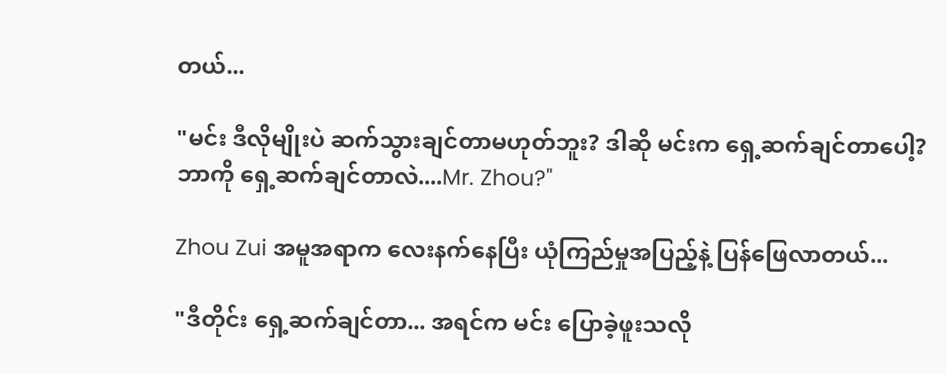တယ်...

"မင်း ဒီလိုမျိုးပဲ ဆက်သွားချင်တာမဟုတ်ဘူး? ဒါဆို မင်းက ရှေ့ဆက်ချင်တာပေါ့? ဘာကို ရှေ့ဆက်ချင်တာလဲ....Mr. Zhou?"

Zhou Zui အမူအရာက လေးနက်နေပြီး ယုံကြည်မှုအပြည့်နဲ့ ပြန်ဖြေလာတယ်...

"ဒီတိုင်း ရှေ့ဆက်ချင်တာ... အရင်က မင်း ပြောခဲ့ဖူးသလို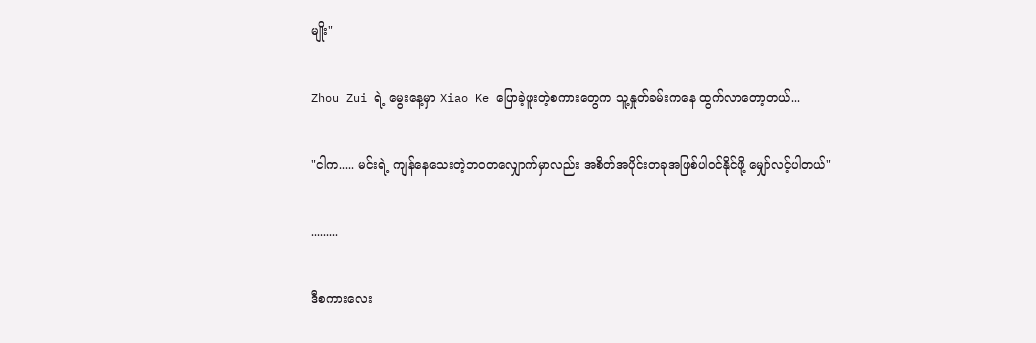မျိုး"

Zhou Zui ရဲ့ မွေးနေ့မှာ Xiao Ke ပြောခဲ့ဖူးတဲ့စကားတွေက သူ့နှုတ်ခမ်းကနေ ထွက်လာတော့တယ်...

"ငါက..... မင်းရဲ့ ကျန်‌နေသေးတဲ့ဘဝတလျှောက်မှာလည်း အစိတ်အပိုင်းတခုအဖြစ်ပါဝင်နိုင်ဖို့ မျှော်လင့်ပါတယ်"

.........

ဒီစကားလေး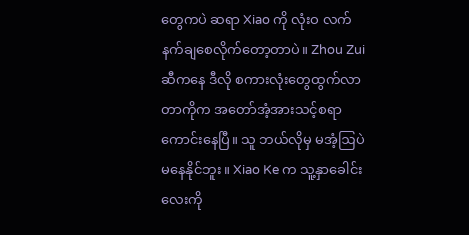တွေကပဲ ဆရာ Xiao ကို လုံးဝ လက်နက်ချစေလိုက်တော့တာပဲ။ Zhou Zui ဆီကနေ ဒီလို စကားလုံးတွေထွက်လာတာကိုက အတော်အံ့အားသင့်စရာကောင်းနေပြီ။ သူ ဘယ်လိုမှ မအံ့ဩပဲ မနေနိုင်ဘူး။ Xiao Ke က သူ့နှာခေါင်းလေးကို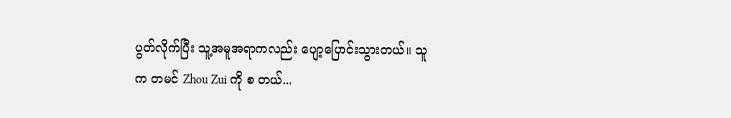ပွတ်လိုက်ပြီး သူ့အမူအရာကလည်း ပျော့ပြောင်းသွားတယ်။ သူက တမင် Zhou Zui ကို စ တယ်...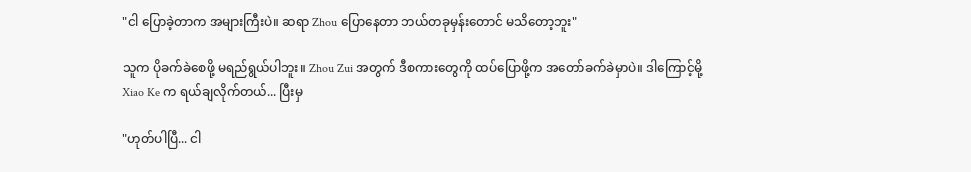"ငါ ပြောခဲ့တာက အများကြီးပဲ။ ဆရာ Zhou ပြောနေတာ ဘယ်တခုမှန်းတောင် မသိတော့ဘူး"

သူက ပိုခက်ခဲစေဖို့ မရည်ရွယ်ပါဘူး။ Zhou Zui အတွက် ဒီစကားတွေကို ထပ်ပြောဖို့က အတော်ခက်ခဲမှာပဲ။ ဒါကြောင့်မို့ Xiao Ke က ရယ်ချလိုက်တယ်... ပြီးမှ

"ဟုတ်ပါပြီ... ငါ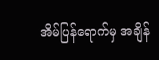အိမ်ပြန်ရောက်မှ အချိန်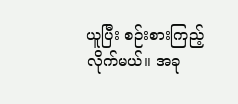ယူပြီး စဉ်းစားကြည့်လိုက်မယ်။ အခု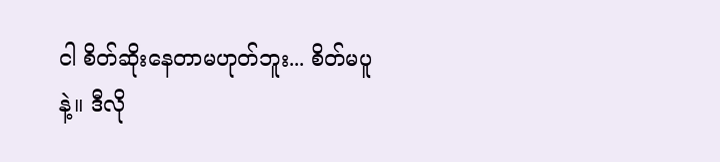ငါ စိတ်ဆိုးနေတာမဟုတ်ဘူး... စိတ်မပူနဲ့။ ဒီလို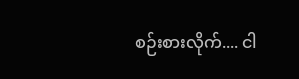စဉ်းစားလိုက်.... ငါ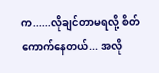က......လိုချင်တာမရလို့ စိတ်ကောက်နေတယ်... အလို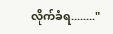လိုက်ခံရ........"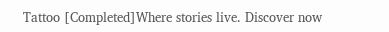Tattoo [Completed]Where stories live. Discover now